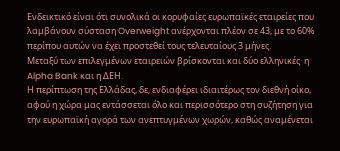Ενδεικτικό είναι ότι συνολικά οι κορυφαίες ευρωπαϊκές εταιρείες που λαμβάνουν σύσταση Overweight ανέρχονται πλέον σε 43, με το 60% περίπου αυτών να έχει προστεθεί τους τελευταίους 3 μήνες.
Μεταξύ των επιλεγμένων εταιρειών βρίσκονται και δύο ελληνικές· η Alpha Bank και η ΔΕΗ.
Η περίπτωση της Ελλάδας, δε, ενδιαφέρει ιδιαιτέρως τον διεθνή οίκο, αφού η χώρα μας εντάσσεται όλο και περισσότερο στη συζήτηση για την ευρωπαϊκή αγορά των ανεπτυγμένων χωρών, καθώς αναμένεται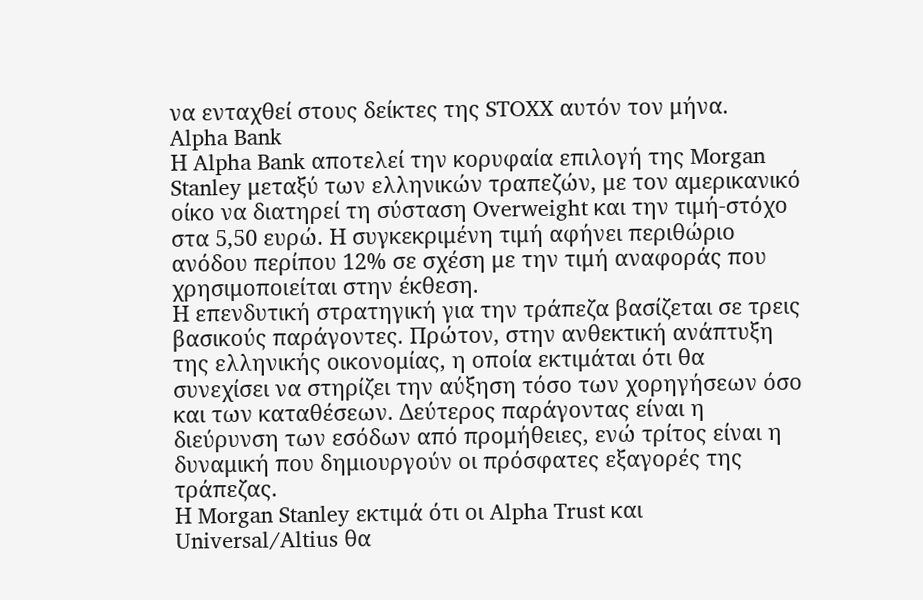να ενταχθεί στους δείκτες της STOXX αυτόν τον μήνα.
Alpha Bank
Η Alpha Bank αποτελεί την κορυφαία επιλογή της Morgan Stanley μεταξύ των ελληνικών τραπεζών, με τον αμερικανικό οίκο να διατηρεί τη σύσταση Overweight και την τιμή-στόχο στα 5,50 ευρώ. Η συγκεκριμένη τιμή αφήνει περιθώριο ανόδου περίπου 12% σε σχέση με την τιμή αναφοράς που χρησιμοποιείται στην έκθεση.
Η επενδυτική στρατηγική για την τράπεζα βασίζεται σε τρεις βασικούς παράγοντες. Πρώτον, στην ανθεκτική ανάπτυξη της ελληνικής οικονομίας, η οποία εκτιμάται ότι θα συνεχίσει να στηρίζει την αύξηση τόσο των χορηγήσεων όσο και των καταθέσεων. Δεύτερος παράγοντας είναι η διεύρυνση των εσόδων από προμήθειες, ενώ τρίτος είναι η δυναμική που δημιουργούν οι πρόσφατες εξαγορές της τράπεζας.
Η Morgan Stanley εκτιμά ότι οι Alpha Trust και Universal/Altius θα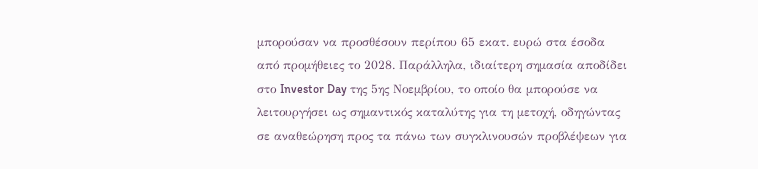μπορούσαν να προσθέσουν περίπου 65 εκατ. ευρώ στα έσοδα από προμήθειες το 2028. Παράλληλα, ιδιαίτερη σημασία αποδίδει στο Investor Day της 5ης Νοεμβρίου, το οποίο θα μπορούσε να λειτουργήσει ως σημαντικός καταλύτης για τη μετοχή, οδηγώντας σε αναθεώρηση προς τα πάνω των συγκλινουσών προβλέψεων για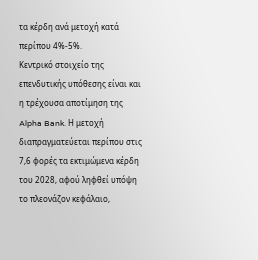τα κέρδη ανά μετοχή κατά περίπου 4%-5%.
Κεντρικό στοιχείο της επενδυτικής υπόθεσης είναι και η τρέχουσα αποτίμηση της Alpha Bank. Η μετοχή διαπραγματεύεται περίπου στις 7,6 φορές τα εκτιμώμενα κέρδη του 2028, αφού ληφθεί υπόψη το πλεονάζον κεφάλαιο,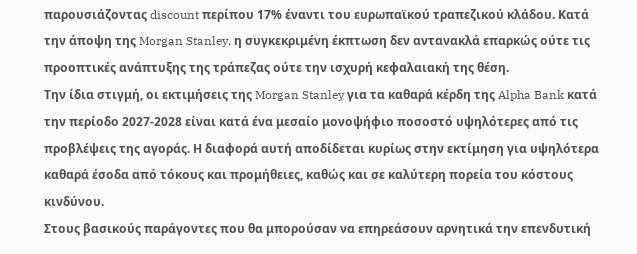παρουσιάζοντας discount περίπου 17% έναντι του ευρωπαϊκού τραπεζικού κλάδου. Κατά την άποψη της Morgan Stanley, η συγκεκριμένη έκπτωση δεν αντανακλά επαρκώς ούτε τις προοπτικές ανάπτυξης της τράπεζας ούτε την ισχυρή κεφαλαιακή της θέση.
Την ίδια στιγμή, οι εκτιμήσεις της Morgan Stanley για τα καθαρά κέρδη της Alpha Bank κατά την περίοδο 2027-2028 είναι κατά ένα μεσαίο μονοψήφιο ποσοστό υψηλότερες από τις προβλέψεις της αγοράς. Η διαφορά αυτή αποδίδεται κυρίως στην εκτίμηση για υψηλότερα καθαρά έσοδα από τόκους και προμήθειες, καθώς και σε καλύτερη πορεία του κόστους κινδύνου.
Στους βασικούς παράγοντες που θα μπορούσαν να επηρεάσουν αρνητικά την επενδυτική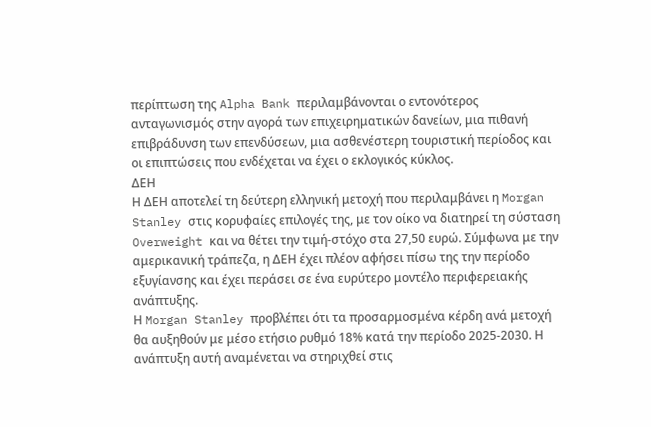περίπτωση της Alpha Bank περιλαμβάνονται ο εντονότερος ανταγωνισμός στην αγορά των επιχειρηματικών δανείων, μια πιθανή επιβράδυνση των επενδύσεων, μια ασθενέστερη τουριστική περίοδος και οι επιπτώσεις που ενδέχεται να έχει ο εκλογικός κύκλος.
ΔΕΗ
Η ΔΕΗ αποτελεί τη δεύτερη ελληνική μετοχή που περιλαμβάνει η Morgan Stanley στις κορυφαίες επιλογές της, με τον οίκο να διατηρεί τη σύσταση Overweight και να θέτει την τιμή-στόχο στα 27,50 ευρώ. Σύμφωνα με την αμερικανική τράπεζα, η ΔΕΗ έχει πλέον αφήσει πίσω της την περίοδο εξυγίανσης και έχει περάσει σε ένα ευρύτερο μοντέλο περιφερειακής ανάπτυξης.
Η Morgan Stanley προβλέπει ότι τα προσαρμοσμένα κέρδη ανά μετοχή θα αυξηθούν με μέσο ετήσιο ρυθμό 18% κατά την περίοδο 2025-2030. Η ανάπτυξη αυτή αναμένεται να στηριχθεί στις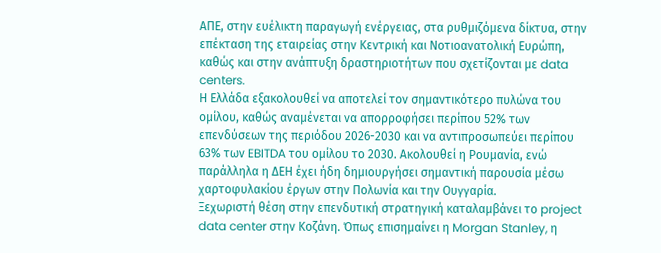ΑΠΕ, στην ευέλικτη παραγωγή ενέργειας, στα ρυθμιζόμενα δίκτυα, στην επέκταση της εταιρείας στην Κεντρική και Νοτιοανατολική Ευρώπη, καθώς και στην ανάπτυξη δραστηριοτήτων που σχετίζονται με data centers.
Η Ελλάδα εξακολουθεί να αποτελεί τον σημαντικότερο πυλώνα του ομίλου, καθώς αναμένεται να απορροφήσει περίπου 52% των επενδύσεων της περιόδου 2026-2030 και να αντιπροσωπεύει περίπου 63% των EBITDA του ομίλου το 2030. Ακολουθεί η Ρουμανία, ενώ παράλληλα η ΔΕΗ έχει ήδη δημιουργήσει σημαντική παρουσία μέσω χαρτοφυλακίου έργων στην Πολωνία και την Ουγγαρία.
Ξεχωριστή θέση στην επενδυτική στρατηγική καταλαμβάνει το project data center στην Κοζάνη. Όπως επισημαίνει η Morgan Stanley, η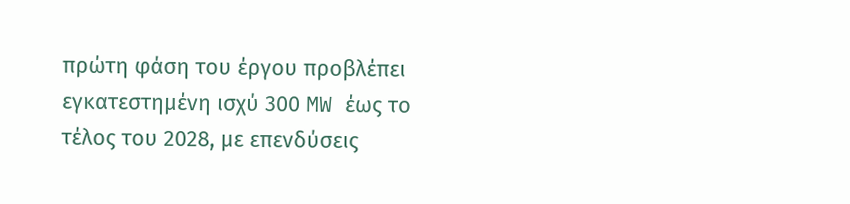πρώτη φάση του έργου προβλέπει εγκατεστημένη ισχύ 300 MW έως το τέλος του 2028, με επενδύσεις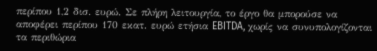περίπου 1,2 δισ. ευρώ. Σε πλήρη λειτουργία, το έργο θα μπορούσε να αποφέρει περίπου 170 εκατ. ευρώ ετήσια EBITDA, χωρίς να συνυπολογίζονται τα περιθώρια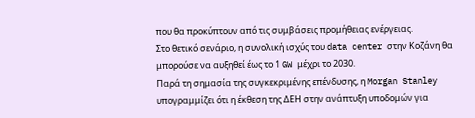που θα προκύπτουν από τις συμβάσεις προμήθειας ενέργειας.
Στο θετικό σενάριο, η συνολική ισχύς του data center στην Κοζάνη θα μπορούσε να αυξηθεί έως το 1 GW μέχρι το 2030.
Παρά τη σημασία της συγκεκριμένης επένδυσης, η Morgan Stanley υπογραμμίζει ότι η έκθεση της ΔΕΗ στην ανάπτυξη υποδομών για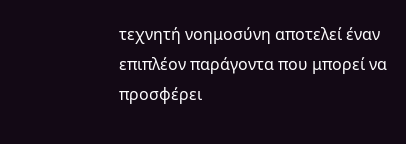τεχνητή νοημοσύνη αποτελεί έναν επιπλέον παράγοντα που μπορεί να προσφέρει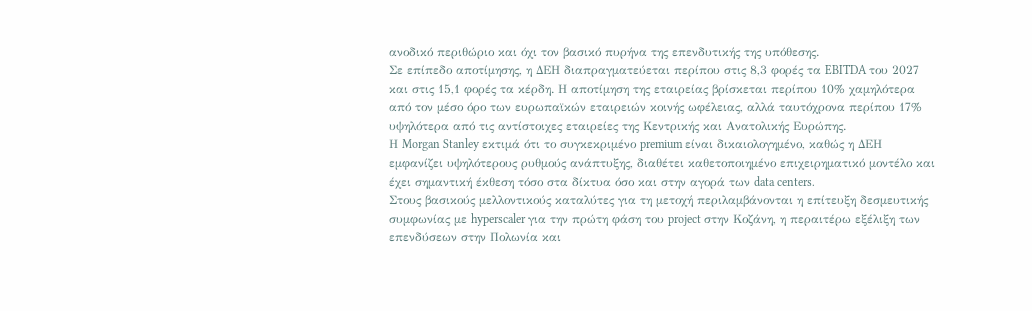ανοδικό περιθώριο και όχι τον βασικό πυρήνα της επενδυτικής της υπόθεσης.
Σε επίπεδο αποτίμησης, η ΔΕΗ διαπραγματεύεται περίπου στις 8,3 φορές τα EBITDA του 2027 και στις 15,1 φορές τα κέρδη. Η αποτίμηση της εταιρείας βρίσκεται περίπου 10% χαμηλότερα από τον μέσο όρο των ευρωπαϊκών εταιρειών κοινής ωφέλειας, αλλά ταυτόχρονα περίπου 17% υψηλότερα από τις αντίστοιχες εταιρείες της Κεντρικής και Ανατολικής Ευρώπης.
Η Morgan Stanley εκτιμά ότι το συγκεκριμένο premium είναι δικαιολογημένο, καθώς η ΔΕΗ εμφανίζει υψηλότερους ρυθμούς ανάπτυξης, διαθέτει καθετοποιημένο επιχειρηματικό μοντέλο και έχει σημαντική έκθεση τόσο στα δίκτυα όσο και στην αγορά των data centers.
Στους βασικούς μελλοντικούς καταλύτες για τη μετοχή περιλαμβάνονται η επίτευξη δεσμευτικής συμφωνίας με hyperscaler για την πρώτη φάση του project στην Κοζάνη, η περαιτέρω εξέλιξη των επενδύσεων στην Πολωνία και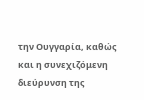την Ουγγαρία, καθώς και η συνεχιζόμενη διεύρυνση της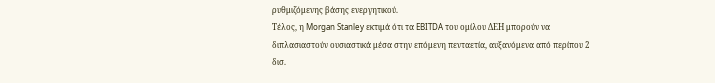ρυθμιζόμενης βάσης ενεργητικού.
Τέλος, η Morgan Stanley εκτιμά ότι τα EBITDA του ομίλου ΔΕΗ μπορούν να διπλασιαστούν ουσιαστικά μέσα στην επόμενη πενταετία, αυξανόμενα από περίπου 2 δισ.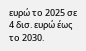ευρώ το 2025 σε 4 δισ. ευρώ έως το 2030.